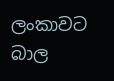ලංකාවට බාල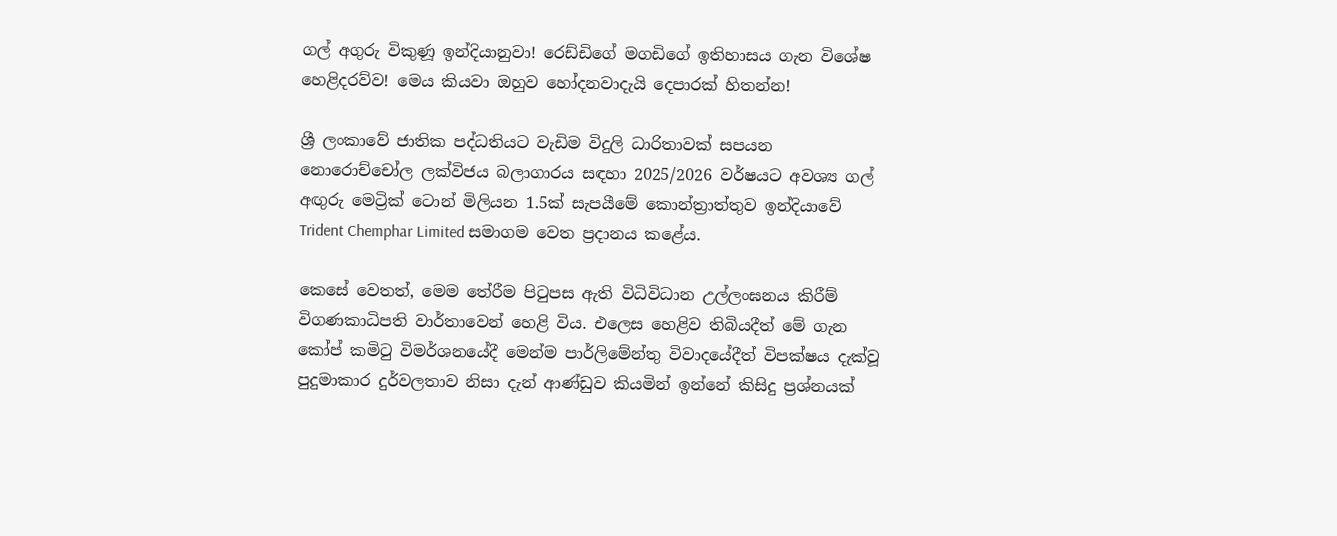ගල් අගුරු විකුණූ ඉන්දියානුවා! රෙඩ්ඩිගේ මගඩිගේ ඉතිහාසය ගැන විශේෂ හෙළිදරව්ව! මෙය කියවා ඔහුව හෝදනවාදැයි දෙපාරක් හිතන්න!

ශ්‍රී ලංකාවේ ජාතික පද්ධතියට වැඩිම විදුලි ධාරිතාවක් සපයන නොරොච්චෝල ලක්විජය බලාගාරය සඳහා 2025/2026 වර්ෂයට අවශ්‍ය ගල් අඟුරු මෙට්‍රික් ටොන් මිලියන 1.5ක් සැපයීමේ කොන්ත්‍රාත්තුව ඉන්දියාවේ Trident Chemphar Limited සමාගම වෙත ප්‍රදානය කළේය.

කෙසේ වෙතත්, මෙම තේරීම පිටුපස ඇති විධිවිධාන උල්ලංඝනය කිරීම් විගණකාධිපති වාර්තාවෙන් හෙළි විය. එලෙස හෙළිව තිබියදීත් මේ ගැන කෝප් කමිටු විමර්ශනයේදී මෙන්ම පාර්ලිමේන්තු විවාදයේදීත් විපක්ෂය දැක්වූ පුදුමාකාර දුර්වලතාව නිසා දැන් ආණ්ඩුව කියමින් ඉන්නේ කිසිදු ප්‍රශ්නයක්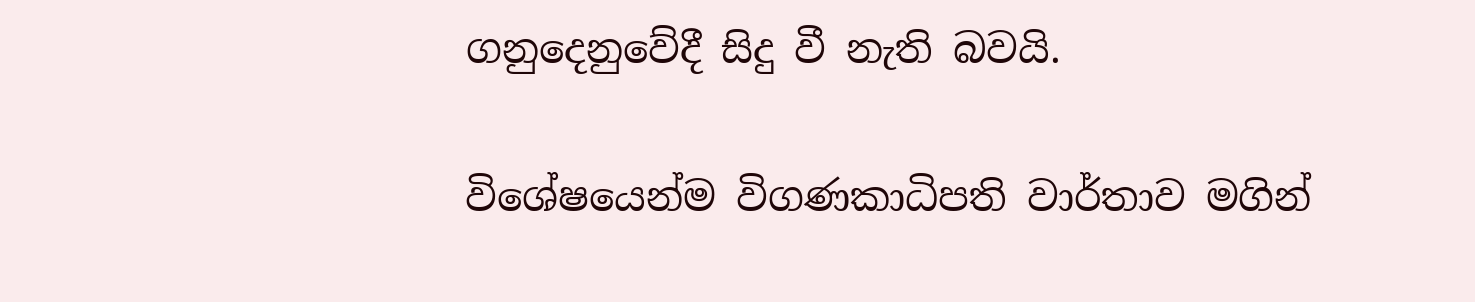ගනුදෙනුවේදී සිදු වී නැති බවයි.

විශේෂයෙන්ම විගණකාධිපති වාර්තාව මගින්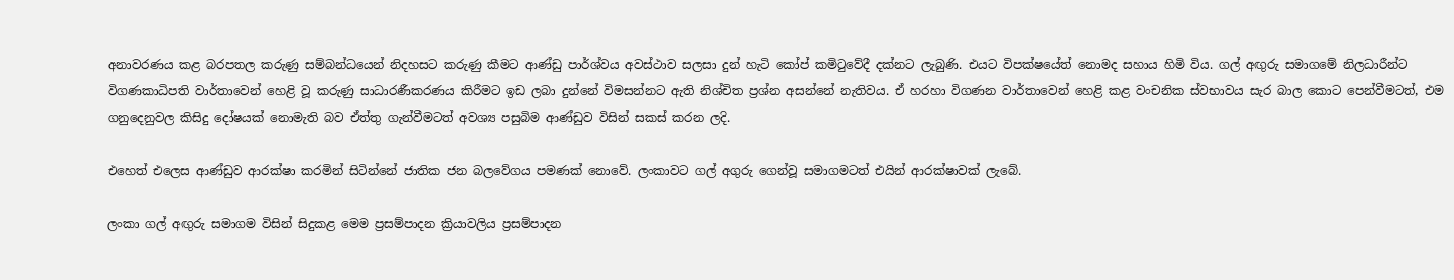අනාවරණය කළ බරපතල කරුණු සම්බන්ධයෙන් නිදහසට කරුණු කීමට ආණ්ඩු පාර්ශ්වය අවස්ථාව සලසා දුන් හැටි කෝප් කමිටුවේදී දක්නට ලැබුණි. එයට විපක්ෂයේත් නොමද සහාය හිමි විය. ගල් අඟුරු සමාගමේ නිලධාරීන්ට විගණකාධිපති වාර්තාවෙන් හෙළි වූ කරුණු සාධාරණීකරණය කිරීමට ඉඩ ලබා දුන්නේ විමසන්නට ඇති නිශ්චිත ප්‍රශ්න අසන්නේ නැතිවය. ඒ හරහා විගණන වාර්තාවෙන් හෙළි කළ වංචනික ස්වභාවය සැර බාල කොට පෙන්වීමටත්, එම ගනුදෙනුවල කිසිදු දෝෂයක් නොමැති බව ඒත්තු ගැන්වීමටත් අවශ්‍ය පසුබිම ආණ්ඩුව විසින් සකස් කරන ලදි.

එහෙත් එලෙස ආණ්ඩුව ආරක්ෂා කරමින් සිටින්නේ ජාතික ජන බලවේගය පමණක් නොවේ. ලංකාවට ගල් අගුරු ගෙන්වූ සමාගමටත් එයින් ආරක්ෂාවක් ලැබේ.

ලංකා ගල් අඟුරු සමාගම විසින් සිදුකළ මෙම ප්‍රසම්පාදන ක්‍රියාවලිය ප්‍රසම්පාදන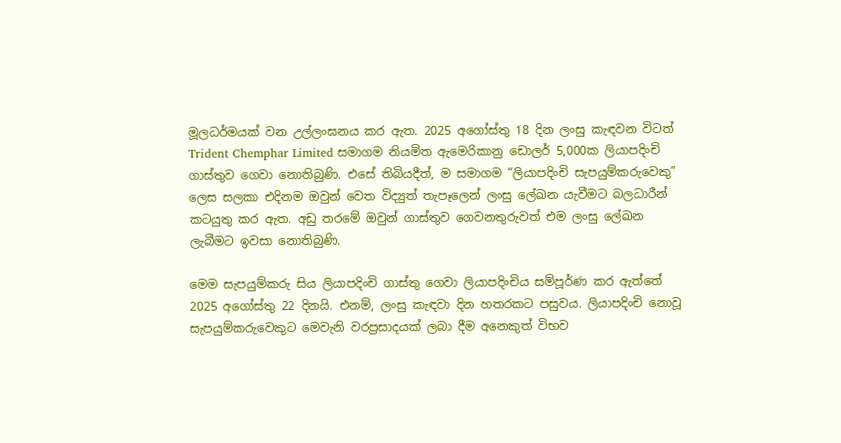මූලධර්මයක් වන උල්ලංඝනය කර ඇත. 2025 අගෝස්තු 18 දින ලංසු කැඳවන විටත් Trident Chemphar Limited සමාගම නියමිත ඇමෙරිකානු ඩොලර් 5,000ක ලියාපදිංචි ගාස්තුව ගෙවා නොතිබුණි. එසේ තිබියදීත්, ම සමාගම “ලියාපදිංචි සැපයුම්කරුවෙකු” ලෙස සලකා එදිනම ඔවුන් වෙත විද්‍යුත් තැපෑලෙන් ලංසු ලේඛන යැවීමට බලධාරීන් කටයුතු කර ඇත. අඩු තරමේ ඔවුන් ගාස්තුව ගෙවනතුරුවත් එම ලංසු ලේඛන ලැබීමට ඉවසා නොතිබුණි.

මෙම සැපයුම්කරු සිය ලියාපදිංචි ගාස්තු ගෙවා ලියාපදිංචිය සම්පූර්ණ කර ඇත්තේ 2025 අගෝස්තු 22 දිනයි. එනම්, ලංසු කැඳවා දින හතරකට පසුවය. ලියාපදිංචි නොවූ සැපයුම්කරුවෙකුට මෙවැනි වරප්‍රසාදයක් ලබා දීම අනෙකුත් විභව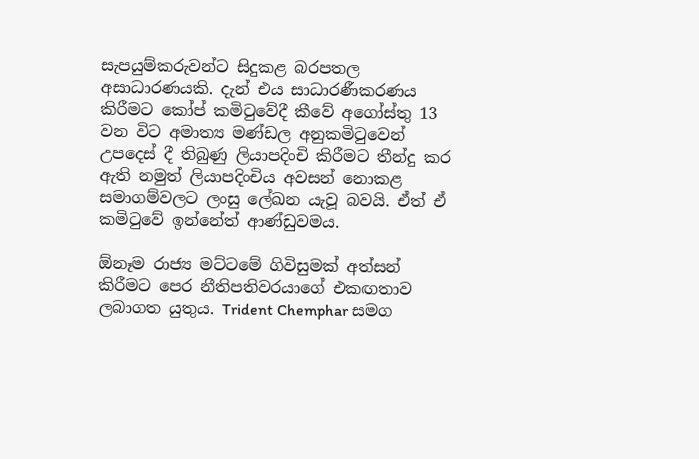සැපයුම්කරුවන්ට සිදුකළ බරපතල අසාධාරණයකි. දැන් එය සාධාරණීකරණය කිරීමට කෝප් කමිටුවේදී කීවේ අගෝස්තු 13 වන විට අමාත්‍ය මණ්ඩල අනුකමිටුවෙන් උපදෙස් දී තිබුණු ලියාපදිංචි කිරීමට තීන්දු කර ඇති නමුත් ලියාපදිංචිය අවසන් නොකළ සමාගම්වලට ලංසු ලේඛන යැවූ බවයි. ඒත් ඒ කමිටුවේ ඉන්නේත් ආණ්ඩුවමය.

ඕනෑම රාජ්‍ය මට්ටමේ ගිවිසුමක් අත්සන් කිරීමට පෙර නීතිපතිවරයාගේ එකඟතාව ලබාගත යුතුය. Trident Chemphar සමග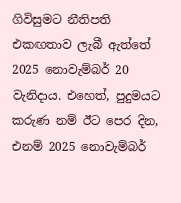ගිවිසුමට නීතිපති එකඟතාව ලැබී ඇත්තේ 2025 නොවැම්බර් 20 වැනිදාය. එහෙත්, පුදුමයට කරුණ නම් ඊට පෙර දින, එනම් 2025 නොවැම්බර්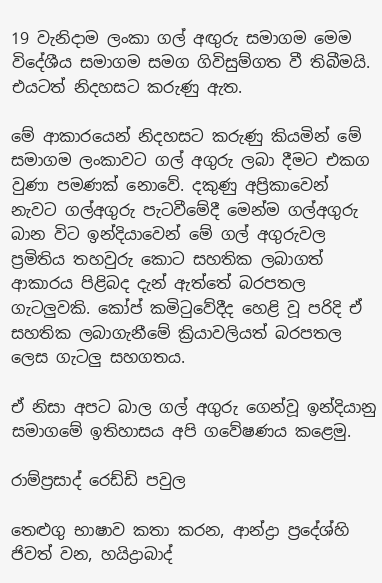19 වැනිදාම ලංකා ගල් අඟුරු සමාගම මෙම විදේශීය සමාගම සමග ගිවිසුම්ගත වී තිබීමයි. එයටත් නිදහසට කරුණු ඇත.

මේ ආකාරයෙන් නිදහසට කරුණු කියමින් මේ සමාගම ලංකාවට ගල් අගුරු ලබා දීමට එකග වුණා පමණක් නොවේ. දකුණු අප්‍රිකාවෙන් නැවට ගල්අගුරු පැටවීමේදී මෙන්ම ගල්අගුරු බාන විට ඉන්දියාවෙන් මේ ගල් අගුරුවල ප්‍රමිතිය තහවුරු කොට සහතික ලබාගත් ආකාරය පිළිබද දැන් ඇත්තේ බරපතල ගැටලුවකි. කෝප් කමිටුවේදීද හෙළි වූ පරිදි ඒ සහතික ලබාගැනීමේ ක්‍රියාවලියත් බරපතල ලෙස ගැටලු සහගතය.

ඒ නිසා අපට බාල ගල් අගුරු ගෙන්වූ ඉන්දියානු සමාගමේ ඉතිහාසය අපි ගවේෂණය කළෙමු.

රාම්ප්‍රසාද් රෙඩ්ඩි පවුල

තෙළුගු භාෂාව කතා කරන, ආන්ද්‍රා ප්‍රදේශ්හි ජිවත් වන, හයිද්‍රාබාද්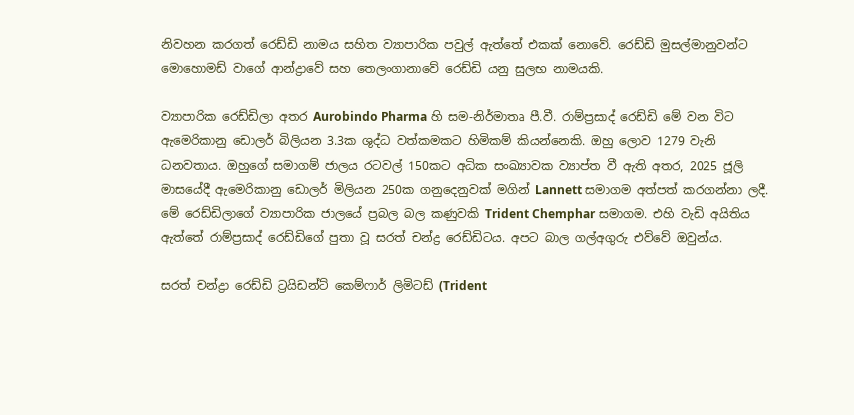නිවහන කරගත් රෙඩ්ඩි නාමය සහිත ව්‍යාපාරික පවුල් ඇත්තේ එකක් නොවේ. රෙඩ්ඩි මුසල්මානුවන්ට මොහොමඩ් වාගේ ආන්ද්‍රාවේ සහ තෙලංගානාවේ රෙඩ්ඩි යනු සුලභ නාමයකි.

ව්‍යාපාරික රෙඩ්ඩිලා අතර Aurobindo Pharma හි සම-නිර්මාතෘ පී.වී. රාම්ප්‍රසාද් රෙඩ්ඩි මේ වන විට ඇමෙරිකානු ඩොලර් බිලියන 3.3ක ශුද්ධ වත්කමකට හිමිකම් කියන්නෙකි. ඔහු ලොව 1279 වැනි ධනවතාය. ඔහුගේ සමාගම් ජාලය රටවල් 150කට අධික සංඛ්‍යාවක ව්‍යාප්ත වී ඇති අතර, 2025 ජූලි මාසයේදී ඇමෙරිකානු ඩොලර් මිලියන 250ක ගනුදෙනුවක් මගින් Lannett සමාගම අත්පත් කරගන්නා ලදී. මේ රෙඩ්ඩිලාගේ ව්‍යාපාරික ජාලයේ ප්‍රබල බල කණුවකි Trident Chemphar සමාගම. එහි වැඩි අයිතිය ඇත්තේ රාම්ප්‍රසාද් රෙඩ්ඩිගේ පුතා වූ සරත් චන්ද්‍ර රෙඩ්ඩිටය. අපට බාල ගල්අගුරු එව්වේ ඔවුන්ය.

සරත් චන්ද්‍රා රෙඩ්ඩි ට්‍රයිඩන්ට් කෙම්ෆාර් ලිමිටඩ් (Trident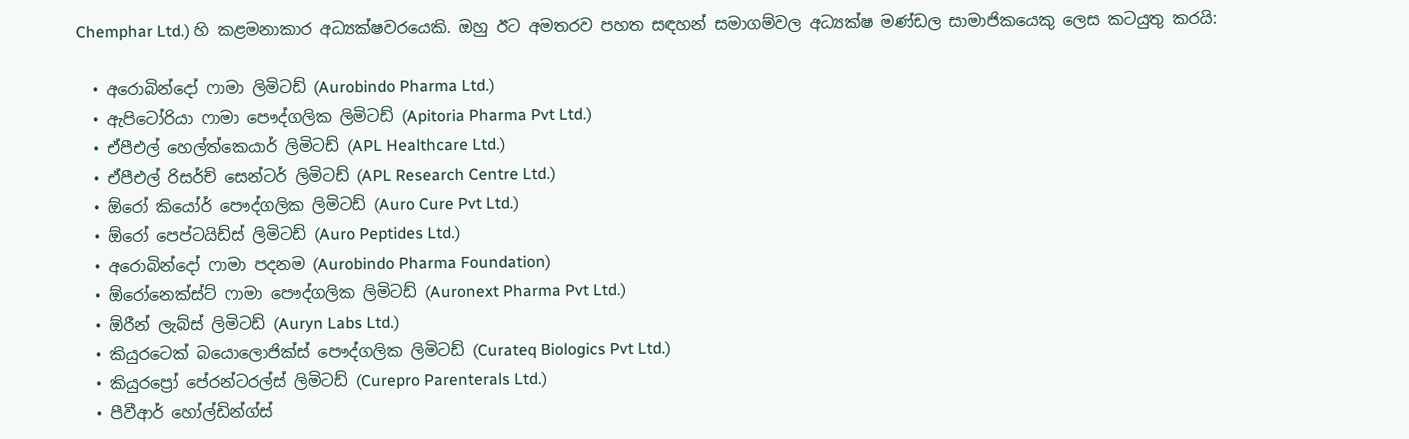Chemphar Ltd.) හි කළමනාකාර අධ්‍යක්ෂවරයෙකි. ඔහු ඊට අමතරව පහත සඳහන් සමාගම්වල අධ්‍යක්ෂ මණ්ඩල සාමාජිකයෙකු ලෙස කටයුතු කරයි:

  • අරොබින්දෝ ෆාමා ලිමිටඩ් (Aurobindo Pharma Ltd.)
  • ඇපිටෝරියා ෆාමා පෞද්ගලික ලිමිටඩ් (Apitoria Pharma Pvt Ltd.)
  • ඒපීඑල් හෙල්ත්කෙයාර් ලිමිටඩ් (APL Healthcare Ltd.)
  • ඒපීඑල් රිසර්ච් සෙන්ටර් ලිමිටඩ් (APL Research Centre Ltd.)
  • ඕරෝ කියෝර් පෞද්ගලික ලිමිටඩ් (Auro Cure Pvt Ltd.)
  • ඕරෝ පෙප්ටයිඩ්ස් ලිමිටඩ් (Auro Peptides Ltd.)
  • අරොබින්දෝ ෆාමා පදනම (Aurobindo Pharma Foundation)
  • ඕරෝනෙක්ස්ට් ෆාමා පෞද්ගලික ලිමිටඩ් (Auronext Pharma Pvt Ltd.)
  • ඕරීන් ලැබ්ස් ලිමිටඩ් (Auryn Labs Ltd.)
  • කියුරටෙක් බයොලොජික්ස් පෞද්ගලික ලිමිටඩ් (Curateq Biologics Pvt Ltd.)
  • කියුරප්‍රෝ පේරන්ටරල්ස් ලිමිටඩ් (Curepro Parenterals Ltd.)
  • පීවීආර් හෝල්ඩින්ග්ස්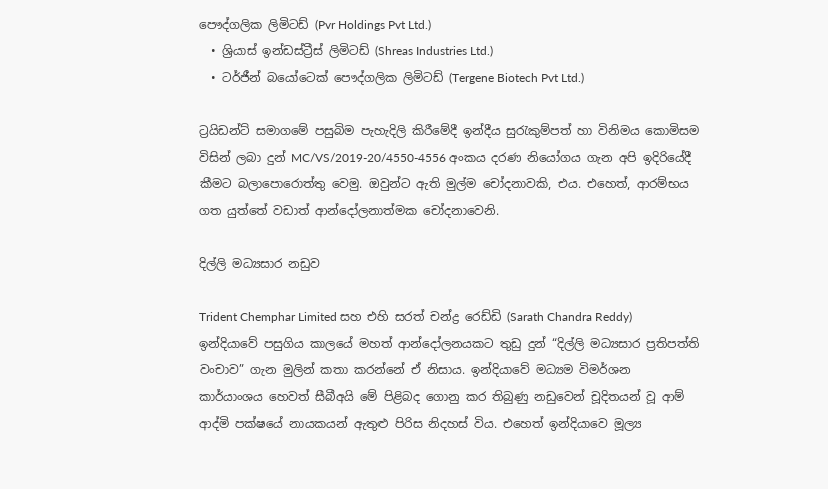පෞද්ගලික ලිමිටඩ් (Pvr Holdings Pvt Ltd.)
  • ශ්‍රියාස් ඉන්ඩස්ට්‍රීස් ලිමිටඩ් (Shreas Industries Ltd.)
  • ටර්ජීන් බයෝටෙක් පෞද්ගලික ලිමිටඩ් (Tergene Biotech Pvt Ltd.)

ට්‍රයිඩන්ට් සමාගමේ පසුබිම පැහැදිලි කිරීමේදී ඉන්දීය සුරැකුම්පත් හා විනිමය කොමිසම විසින් ලබා දුන් MC/VS/2019-20/4550-4556 අංකය දරණ නියෝගය ගැන අපි ඉදිරියේදී කීමට බලාපොරොත්තු වෙමු. ඔවුන්ට ඇති මුල්ම චෝදනාවකි, එය. එහෙත්, ආරම්භය ගත යුත්තේ වඩාත් ආන්දෝලනාත්මක චෝදනාවෙනි.

දිල්ලි මධ්‍යසාර නඩුව

Trident Chemphar Limited සහ එහි සරත් චන්ද්‍ර රෙඩ්ඩි (Sarath Chandra Reddy) ඉන්දියාවේ පසුගිය කාලයේ මහත් ආන්දෝලනයකට තුඩු දුන් “දිල්ලි මධ්‍යසාර ප්‍රතිපත්ති වංචාව” ගැන මුලින් කතා කරන්නේ ඒ නිසාය. ඉන්දියාවේ මධ්‍යම විමර්ශන කාර්යාංශය හෙවත් සීබීඅයි මේ පිළිබද ගොනු කර තිබුණු නඩුවෙන් චූදිතයන් වූ ආම් ආද්මි පක්ෂයේ නායකයන් ඇතුළු පිරිස නිදහස් විය. එහෙත් ඉන්දියාවෙ මූල්‍ය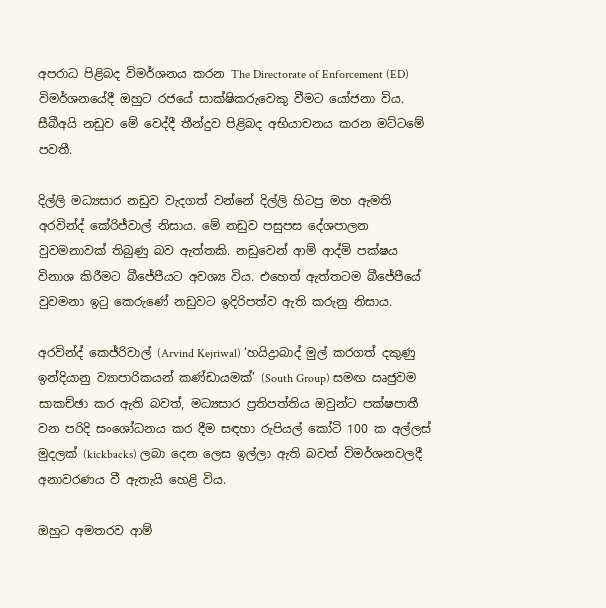අපරාධ පිළිබද විමර්ශනය කරන The Directorate of Enforcement (ED) විමර්ශනයේදී ඔහුට රජයේ සාක්ෂිකරුවෙකු වීමට යෝජනා විය. සීබීඅයි නඩුව මේ වෙද්දී තීන්දුව පිළිබද අභියාචනය කරන මට්ටමේ පවතී.

දිල්ලි මධ්‍යසාර නඩුව වැදගත් වන්නේ දිල්ලි හිටපු මහ ඇමති අරවින්ද් කේරිජ්වාල් නිසාය. මේ නඩුව පසුපස දේශපාලන වුවමනාවක් තිබුණු බව ඇත්තකි. නඩුවෙන් ආම් ආද්මි පක්ෂය විනාශ කිරීමට බීජේපීයට අවශ්‍ය විය. එහෙත් ඇත්තටම බීජේපීයේ වුවමනා ඉටු කෙරුණේ නඩුවට ඉදිරිපත්ව ඇති කරුනු නිසාය.

අරවින්ද් කෙජ්රිවාල් (Arvind Kejriwal) ‘හයිද්‍රාබාද් මුල් කරගත් දකුණු ඉන්දියානු ව්‍යාපාරිකයන් කණ්ඩායමක්’ (South Group) සමඟ ඍජුවම සාකච්ඡා කර ඇති බවත්, මධ්‍යසාර ප්‍රතිපත්තිය ඔවුන්ට පක්ෂපාතී වන පරිදි සංශෝධනය කර දීම සඳහා රුපියල් කෝටි 100 ක අල්ලස් මුදලක් (kickbacks) ලබා දෙන ලෙස ඉල්ලා ඇති බවත් විමර්ශනවලදී අනාවරණය වී ඇතැයි හෙළි විය.

ඔහුට අමතරව ආම්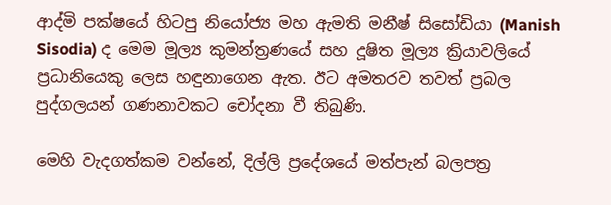ආද්මි පක්ෂයේ හිටපු නියෝජ්‍ය මහ ඇමති මනීෂ් සිසෝඩියා (Manish Sisodia) ද මෙම මූල්‍ය කුමන්ත්‍රණයේ සහ දූෂිත මූල්‍ය ක්‍රියාවලියේ ප්‍රධානියෙකු ලෙස හඳුනාගෙන ඇත. ඊට අමතරව තවත් ප්‍රබල පුද්ගලයන් ගණනාවකට චෝදනා වී තිබුණි.

මෙහි වැදගත්කම වන්නේ, දිල්ලි ප්‍රදේශයේ මත්පැන් බලපත්‍ර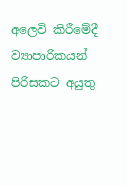අලෙවි කිරීමේදී ව්‍යාපාරිකයන් පිරිසකට අයුතු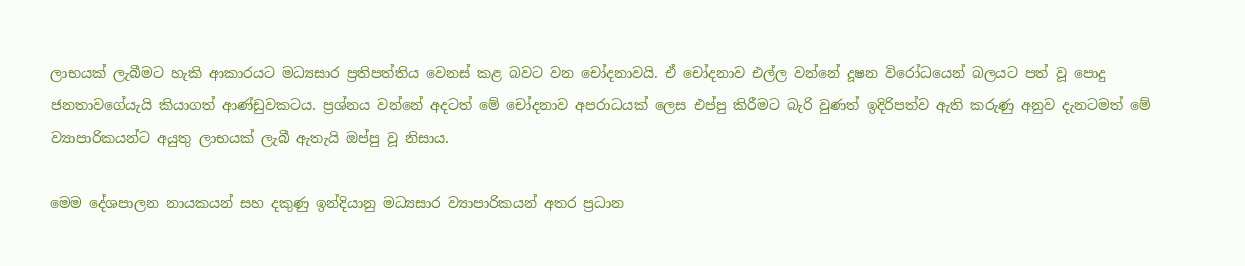ලාභයක් ලැබීමට හැකි ආකාරයට මධ්‍යසාර ප්‍රතිපත්තිය වෙනස් කළ බවට වන චෝදනාවයි. ඒ චෝදනාව එල්ල වන්නේ දූෂන විරෝධයෙන් බලයට පත් වූ පොදු ජනතාවගේයැයි කියාගත් ආණ්ඩුවකටය. ප්‍රශ්නය වන්නේ අදටත් මේ චෝදනාව අපරාධයක් ලෙස එප්පු කිරීමට බැරි වුණත් ඉදිරිපත්ව ඇති කරුණු අනුව දැනටමත් මේ ව්‍යාපාරිකයන්ට අයුතු ලාභයක් ලැබී ඇතැයි ඔප්පු වූ නිසාය.

මෙම දේශපාලන නායකයන් සහ දකුණු ඉන්දියානු මධ්‍යසාර ව්‍යාපාරිකයන් අතර ප්‍රධාන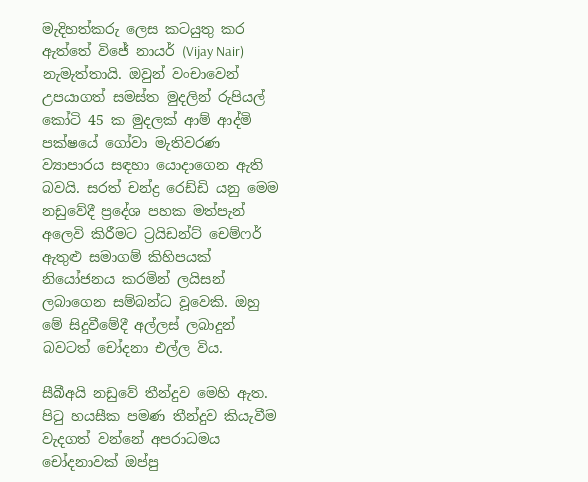මැදිහත්කරු ලෙස කටයුතු කර ඇත්තේ විජේ නායර් (Vijay Nair) නැමැත්තායි. ඔවුන් වංචාවෙන් උපයාගත් සමස්ත මුදලින් රුපියල් කෝටි 45 ක මුදලක් ආම් ආද්මි පක්ෂයේ ගෝවා මැතිවරණ ව්‍යාපාරය සඳහා යොදාගෙන ඇති බවයි. සරත් චන්ද්‍ර රෙඩ්ඩි යනු මෙම නඩුවේදී ප්‍රදේශ පහක මත්පැන් අලෙවි කිරීමට ට්‍රයිඩන්ට් චෙම්ෆර් ඇතුළු සමාගම් කිහිපයක් නියෝජනය කරමින් ලයිසන් ලබාගෙන සම්බන්ධ වූවෙකි. ඔහු මේ සිදුවීමේදී අල්ලස් ලබාදුන් බවටත් චෝදනා එල්ල විය.

සීබීඅයි නඩුවේ තීන්දුව මෙහි ඇත. පිටු හයසීක පමණ තීන්දුව කියැවීම වැදගත් වන්නේ අපරාධමය චෝදනාවක් ඔප්පු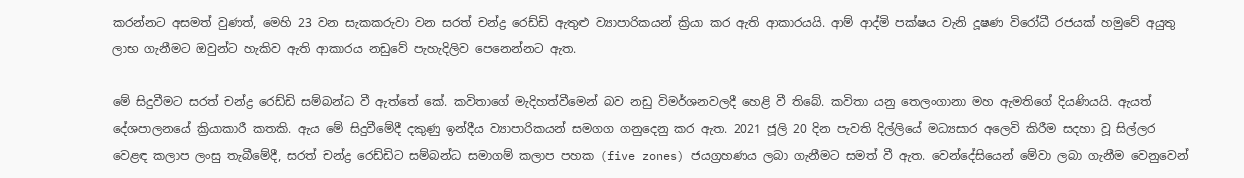කරන්නට අසමත් වුණත්, මෙහි 23 වන සැකකරුවා වන සරත් චන්ද්‍ර රෙඩ්ඩි ඇතුළු ව්‍යාපාරිකයන් ක්‍රියා කර ඇති ආකාරයයි. ආම් ආද්මි පක්ෂය වැනි දූෂණ විරෝධී රජයක් හමුවේ අයුතු ලාභ ගැනීමට ඔවුන්ට හැකිව ඇති ආකාරය නඩුවේ පැහැදිලිව පෙනෙන්නට ඇත.

මේ සිදුවීමට සරත් චන්ද්‍ර රෙඩ්ඩි සම්බන්ධ වී ඇත්තේ කේ. කවිතාගේ මැදිහත්වීමෙන් බව නඩු විමර්ශනවලදී හෙළි වී තිබේ. කවිතා යනු තෙලංගානා මහ ඇමතිගේ දියණියයි. ඇයත් දේශපාලනයේ ක්‍රියාකාරී කතකි. ඇය මේ සිදුවීමේදී දකුණු ඉන්දීය ව්‍යාපාරිකයන් සමගග ගනුදෙනු කර ඇත. 2021 ජූලි 20 දින පැවති දිල්ලියේ මධ්‍යසාර අලෙවි කිරීම සදහා වූ සිල්ලර වෙළඳ කලාප ලංසු තැබීමේදී, සරත් චන්ද්‍ර රෙඩ්ඩිට සම්බන්ධ සමාගම් කලාප පහක (five zones) ජයග්‍රහණය ලබා ගැනීමට සමත් වී ඇත. වෙන්දේසියෙන් මේවා ලබා ගැනීම වෙනුවෙන්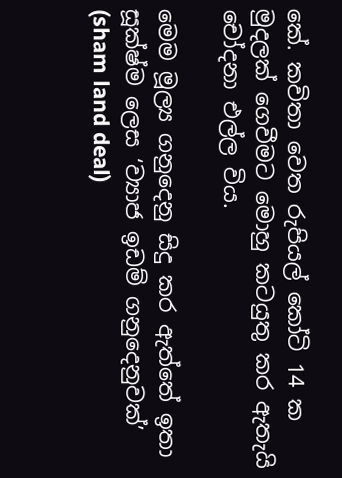කේ. කවිතා වෙත රුපියල් කෝටි 14 ක මුදලක් ගෙවීමට මොහු කටයුතු කර ඇතැයි චෝදනා එල්ල විය.

මෙම මූල්‍ය ගනුදෙනු සිදු කර ඇත්තේ ඉතා සූක්ෂ්ම ලෙස ‘ව්‍යාජ ඉඩම් ගනුදෙනුවක්’ (sham land deal)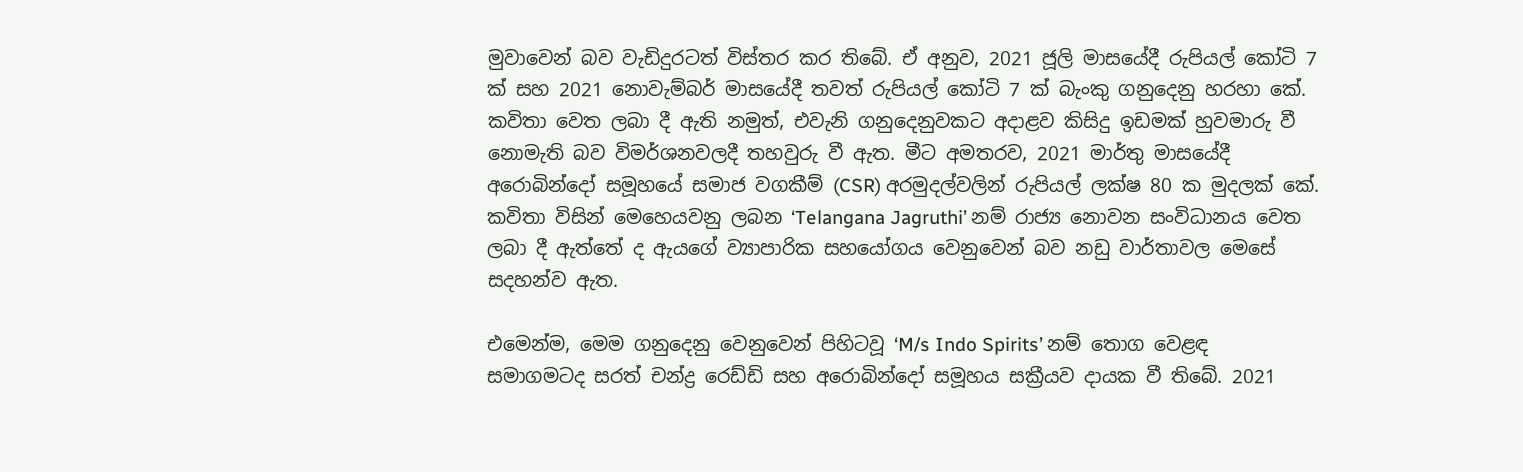මුවාවෙන් බව වැඩිදුරටත් විස්තර කර තිබේ. ඒ අනුව, 2021 ජූලි මාසයේදී රුපියල් කෝටි 7 ක් සහ 2021 නොවැම්බර් මාසයේදී තවත් රුපියල් කෝටි 7 ක් බැංකු ගනුදෙනු හරහා කේ. කවිතා වෙත ලබා දී ඇති නමුත්, එවැනි ගනුදෙනුවකට අදාළව කිසිදු ඉඩමක් හුවමාරු වී නොමැති බව විමර්ශනවලදී තහවුරු වී ඇත. මීට අමතරව, 2021 මාර්තු මාසයේදී අරොබින්දෝ සමූහයේ සමාජ වගකීම් (CSR) අරමුදල්වලින් රුපියල් ලක්ෂ 80 ක මුදලක් කේ. කවිතා විසින් මෙහෙයවනු ලබන ‘Telangana Jagruthi’ නම් රාජ්‍ය නොවන සංවිධානය වෙත ලබා දී ඇත්තේ ද ඇයගේ ව්‍යාපාරික සහයෝගය වෙනුවෙන් බව නඩු වාර්තාවල මෙසේ සදහන්ව ඇත.

එමෙන්ම, මෙම ගනුදෙනු වෙනුවෙන් පිහිටවූ ‘M/s Indo Spirits’ නම් තොග වෙළඳ සමාගමටද සරත් චන්ද්‍ර රෙඩ්ඩි සහ අරොබින්දෝ සමූහය සක්‍රීයව දායක වී තිබේ. 2021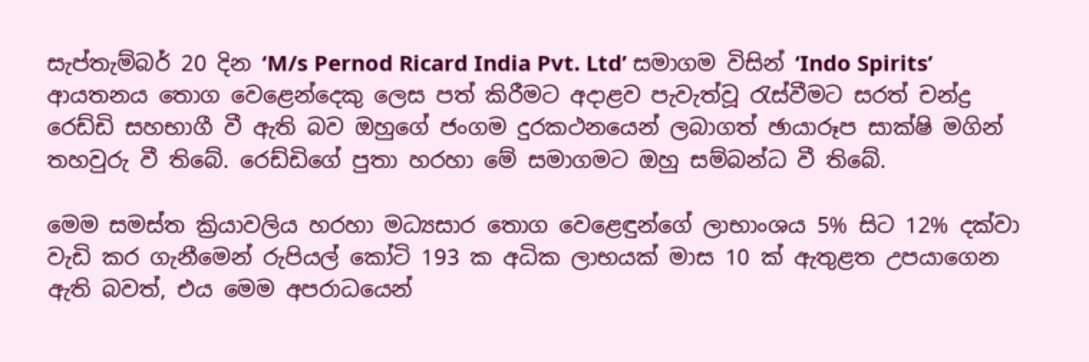සැප්තැම්බර් 20 දින ‘M/s Pernod Ricard India Pvt. Ltd’ සමාගම විසින් ‘Indo Spirits’ ආයතනය තොග වෙළෙන්දෙකු ලෙස පත් කිරීමට අදාළව පැවැත්වූ රැස්වීමට සරත් චන්ද්‍ර රෙඩ්ඩි සහභාගී වී ඇති බව ඔහුගේ ජංගම දුරකථනයෙන් ලබාගත් ඡායාරූප සාක්ෂි මගින් තහවුරු වී තිබේ. රෙඩ්ඩිගේ පුතා හරහා මේ සමාගමට ඔහු සම්බන්ධ වී තිබේ.

මෙම සමස්ත ක්‍රියාවලිය හරහා මධ්‍යසාර තොග වෙළෙඳුන්ගේ ලාභාංශය 5% සිට 12% දක්වා වැඩි කර ගැනීමෙන් රුපියල් කෝටි 193 ක අධික ලාභයක් මාස 10 ක් ඇතුළත උපයාගෙන ඇති බවත්, එය මෙම අපරාධයෙන්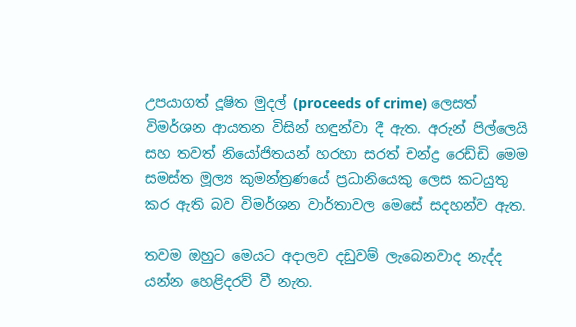උපයාගත් දූෂිත මුදල් (proceeds of crime) ලෙසත් විමර්ශන ආයතන විසින් හඳුන්වා දී ඇත. අරුන් පිල්ලෙයි සහ තවත් නියෝජිතයන් හරහා සරත් චන්ද්‍ර රෙඩ්ඩි මෙම සමස්ත මූල්‍ය කුමන්ත්‍රණයේ ප්‍රධානියෙකු ලෙස කටයුතු කර ඇති බව විමර්ශන වාර්තාවල මෙසේ සදහන්ව ඇත.

තවම ඔහුට මෙයට අදාලව දඩුවම් ලැබෙනවාද නැද්ද යන්න හෙළිදරව් වී නැත.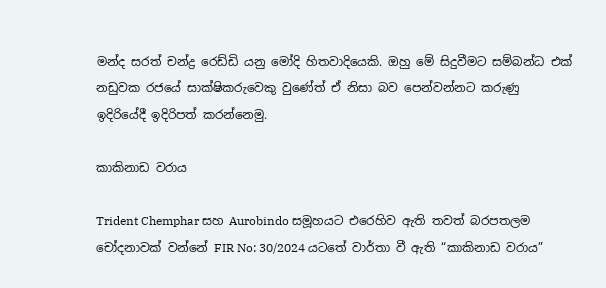මන්ද සරත් චන්ද්‍ර රෙඩ්ඩි යනු මෝදි හිතවාදියෙකි. ඔහු මේ සිදුවීමට සම්බන්ධ එක් නඩුවක රජයේ සාක්ෂිකරුවෙකු වුණේත් ඒ නිසා බව පෙන්වන්නට කරුණු ඉදිරියේදී ඉදිරිපත් කරන්නෙමු.

කාකිනාඩ වරාය

Trident Chemphar සහ Aurobindo සමූහයට එරෙහිව ඇති තවත් බරපතලම චෝදනාවක් වන්නේ FIR No: 30/2024 යටතේ වාර්තා වී ඇති “කාකිනාඩ වරාය”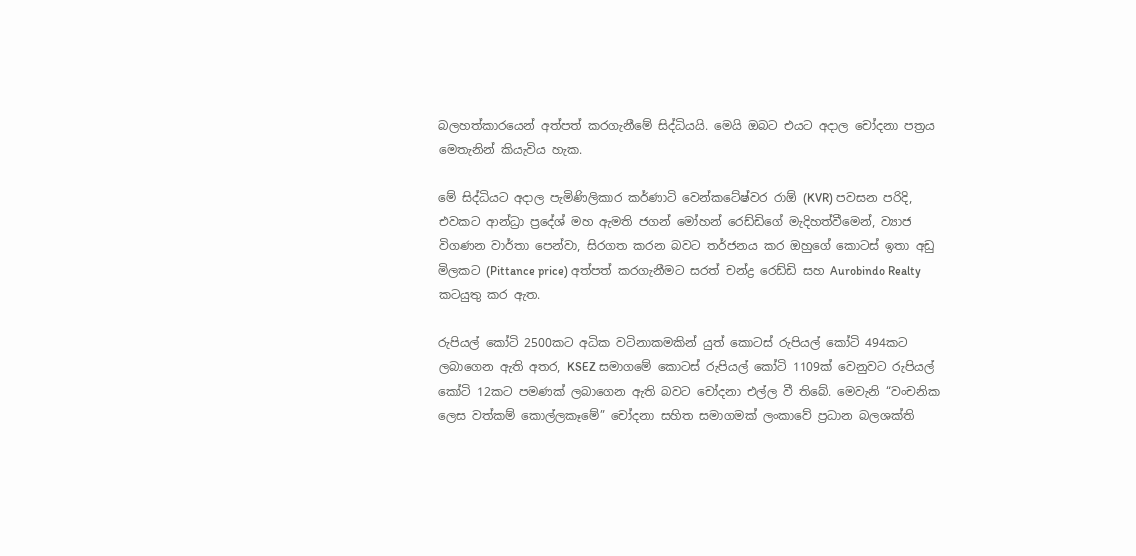බලහත්කාරයෙන් අත්පත් කරගැනීමේ සිද්ධියයි. මෙයි ඔබට එයට අදාල චෝදනා පත්‍රය මෙතැනින් කියැවිය හැක.

මේ සිද්ධියට අදාල පැමිණිලිකාර කර්ණාටි වෙන්කටේෂ්වර රාඕ (KVR) පවසන පරිදි, එවකට ආන්ධ්‍රා ප්‍රදේශ් මහ ඇමති ජගන් මෝහන් රෙඩ්ඩිගේ මැදිහත්වීමෙන්, ව්‍යාජ විගණන වාර්තා පෙන්වා, සිරගත කරන බවට තර්ජනය කර ඔහුගේ කොටස් ඉතා අඩු මිලකට (Pittance price) අත්පත් කරගැනීමට සරත් චන්ද්‍ර රෙඩ්ඩි සහ Aurobindo Realty කටයුතු කර ඇත.

රුපියල් කෝටි 2500කට අධික වටිනාකමකින් යුත් කොටස් රුපියල් කෝටි 494කට ලබාගෙන ඇති අතර, KSEZ සමාගමේ කොටස් රුපියල් කෝටි 1109ක් වෙනුවට රුපියල් කෝටි 12කට පමණක් ලබාගෙන ඇති බවට චෝදනා එල්ල වී තිබේ. මෙවැනි “වංචනික ලෙස වත්කම් කොල්ලකෑමේ” චෝදනා සහිත සමාගමක් ලංකාවේ ප්‍රධාන බලශක්ති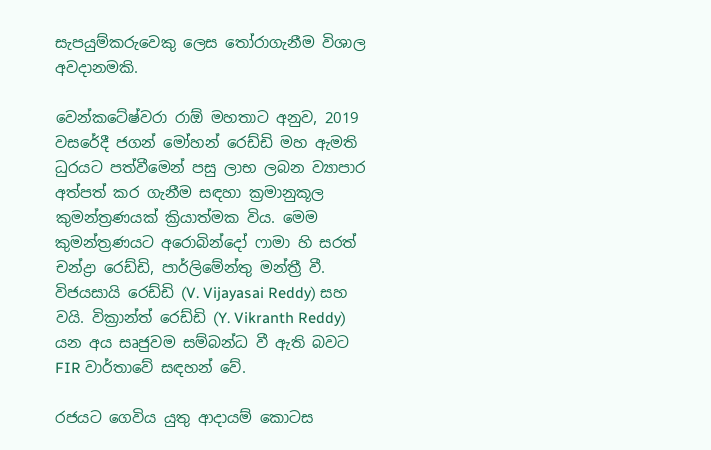සැපයුම්කරුවෙකු ලෙස තෝරාගැනීම විශාල අවදානමකි.

වෙන්කටේෂ්වරා රාඕ මහතාට අනුව, 2019 වසරේදී ජගන් මෝහන් රෙඩ්ඩි මහ ඇමති ධුරයට පත්වීමෙන් පසු ලාභ ලබන ව්‍යාපාර අත්පත් කර ගැනීම සඳහා ක්‍රමානුකූල කුමන්ත්‍රණයක් ක්‍රියාත්මක විය. මෙම කුමන්ත්‍රණයට අරොබින්දෝ ෆාමා හි සරත් චන්ද්‍රා රෙඩ්ඩි, පාර්ලිමේන්තු මන්ත්‍රී වී. විජයසායි රෙඩ්ඩි (V. Vijayasai Reddy) සහ වයි. වික්‍රාන්ත් රෙඩ්ඩි (Y. Vikranth Reddy) යන අය සෘජුවම සම්බන්ධ වී ඇති බවට FIR වාර්තාවේ සඳහන් වේ.

රජයට ගෙවිය යුතු ආදායම් කොටස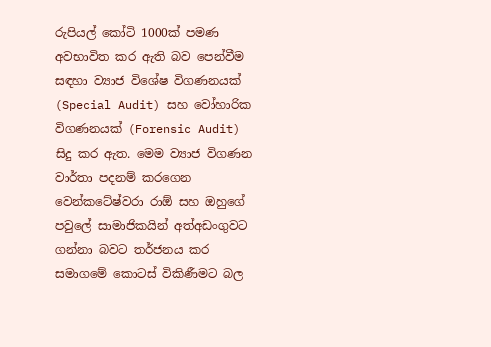රුපියල් කෝටි 1000ක් පමණ අවභාවිත කර ඇති බව පෙන්වීම සඳහා ව්‍යාජ විශේෂ විගණනයක් (Special Audit) සහ වෝහාරික විගණනයක් (Forensic Audit) සිදු කර ඇත. මෙම ව්‍යාජ විගණන වාර්තා පදනම් කරගෙන වෙන්කටේෂ්වරා රාඕ සහ ඔහුගේ පවුලේ සාමාජිකයින් අත්අඩංගුවට ගන්නා බවට තර්ජනය කර සමාගමේ කොටස් විකිණීමට බල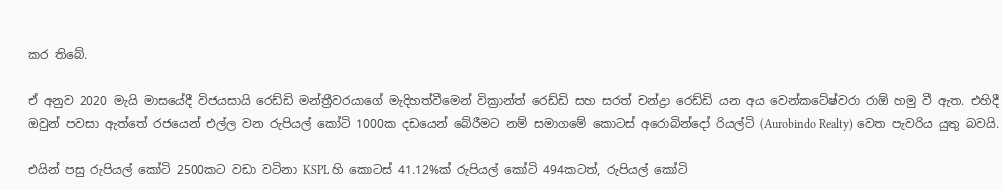කර තිබේ.

ඒ අනුව 2020 මැයි මාසයේදී විජයසායි රෙඩ්ඩි මන්ත්‍රීවරයාගේ මැදිහත්වීමෙන් වික්‍රාන්ත් රෙඩ්ඩි සහ සරත් චන්ද්‍රා රෙඩ්ඩි යන අය වෙන්කටේෂ්වරා රාඕ හමු වී ඇත. එහිදී ඔවුන් පවසා ඇත්තේ රජයෙන් එල්ල වන රුපියල් කෝටි 1000ක දඩයෙන් බේරීමට නම් සමාගමේ කොටස් අරොබින්දෝ රියල්ටි (Aurobindo Realty) වෙත පැවරිය යුතු බවයි.

එයින් පසු රුපියල් කෝටි 2500කට වඩා වටිනා KSPL හි කොටස් 41.12%ක් රුපියල් කෝටි 494කටත්, රුපියල් කෝටි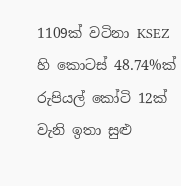1109ක් වටිනා KSEZ හි කොටස් 48.74%ක් රුපියල් කෝටි 12ක් වැනි ඉතා සුළු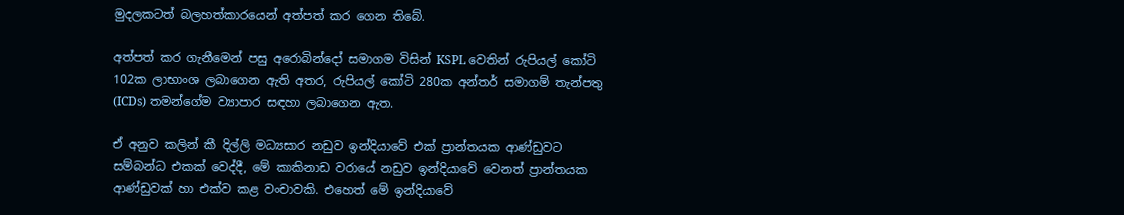මුදලකටත් බලහත්කාරයෙන් අත්පත් කර ගෙන තිබේ.

අත්පත් කර ගැනීමෙන් පසු අරොබින්දෝ සමාගම විසින් KSPL වෙතින් රුපියල් කෝටි 102ක ලාභාංශ ලබාගෙන ඇති අතර, රුපියල් කෝටි 280ක අන්තර් සමාගම් තැන්පතු (ICDs) තමන්ගේම ව්‍යාපාර සඳහා ලබාගෙන ඇත.

ඒ අනුව කලින් කී දිල්ලි මධ්‍යසාර නඩුව ඉන්දියාවේ එක් ප්‍රාන්තයක ආණ්ඩුවට සම්බන්ධ එකක් වෙද්දී, මේ කාකිනාඩ වරායේ නඩුව ඉන්දියාවේ වෙනත් ප්‍රාන්තයක ආණ්ඩුවක් හා එක්ව කළ වංචාවකි. එහෙත් මේ ඉන්දියාවේ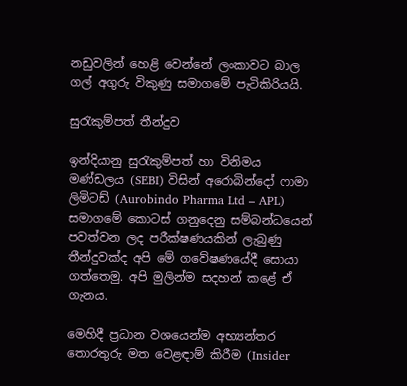නඩුවලින් හෙළි වෙන්නේ ලංකාවට බාල ගල් අගුරු විකුණු සමාගමේ පැටිකිරියයි.

සුරැකුම්පත් තීන්දුව

ඉන්දියානු සුරැකුම්පත් හා විනිමය මණ්ඩලය (SEBI) විසින් අරොබින්දෝ ෆාමා ලිමිටඩ් (Aurobindo Pharma Ltd – APL) සමාගමේ කොටස් ගනුදෙනු සම්බන්ධයෙන් පවත්වන ලද පරීක්ෂණයකින් ලැබුණු තීන්දුවක්ද අපි මේ ගවේෂණයේදී සොයා ගත්තෙමු. අපි මුලින්ම සදහන් කළේ ඒ ගැනය.

මෙහිදී ප්‍රධාන වශයෙන්ම අභ්‍යන්තර තොරතුරු මත වෙළඳාම් කිරීම (Insider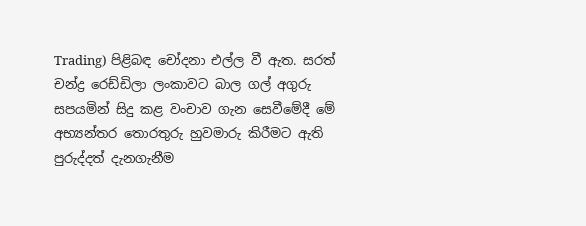Trading) පිළිබඳ චෝදනා එල්ල වී ඇත. සරත් චන්ද්‍ර රෙඩ්ඩිලා ලංකාවට බාල ගල් අගුරු සපයමින් සිදු කළ වංචාව ගැන සෙවීමේදී මේ අභ්‍යන්තර තොරතුරු හුවමාරු කිරීමට ඇති පුරුද්දත් දැනගැනීම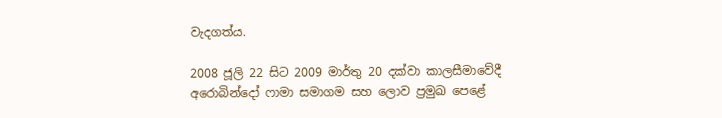වැදගත්ය.

2008 ජූලි 22 සිට 2009 මාර්තු 20 දක්වා කාලසීමාවේදී අරොබින්දෝ ෆාමා සමාගම සහ ලොව ප්‍රමුඛ පෙළේ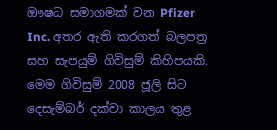ඖෂධ සමාගමක් වන Pfizer Inc. අතර ඇති කරගත් බලපත්‍ර සහ සැපයුම් ගිවිසුම් කිහිපයකි. මෙම ගිවිසුම් 2008 ජූලි සිට දෙසැම්බර් දක්වා කාලය තුළ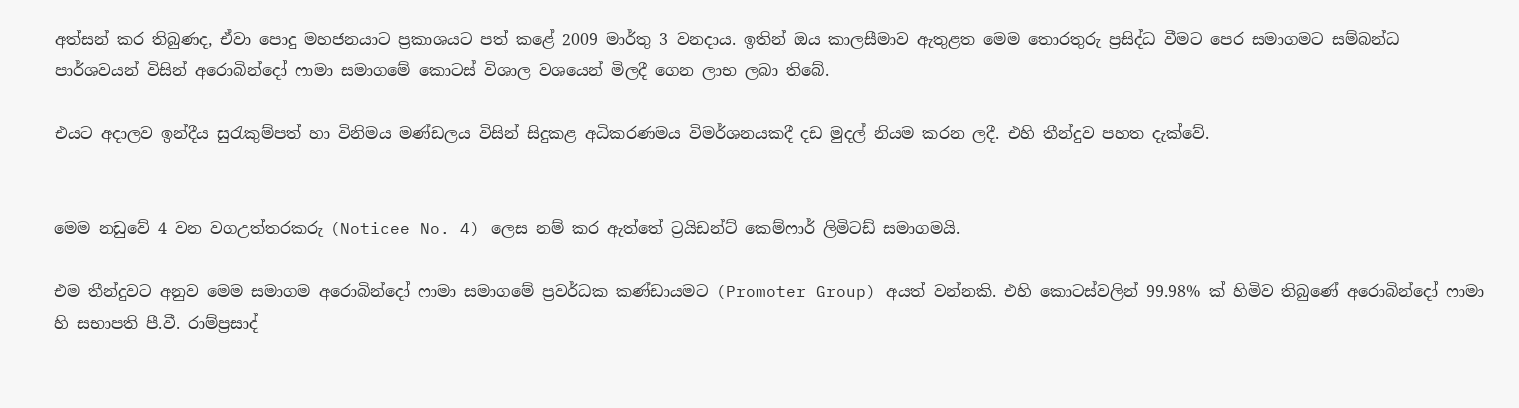අත්සන් කර තිබුණද, ඒවා පොදු මහජනයාට ප්‍රකාශයට පත් කළේ 2009 මාර්තු 3 වනදාය. ඉතින් ඔය කාලසීමාව ඇතුළත මෙම තොරතුරු ප්‍රසිද්ධ වීමට පෙර සමාගමට සම්බන්ධ පාර්ශවයන් විසින් අරොබින්දෝ ෆාමා සමාගමේ කොටස් විශාල වශයෙන් මිලදී ගෙන ලාභ ලබා තිබේ.

එයට අදාලව ඉන්දීය සුරැකුම්පත් හා විනිමය මණ්ඩලය විසින් සිදුකළ අධිකරණමය විමර්ශනයකදී දඩ මුදල් නියම කරන ලදී. එහි තීන්දුව පහත දැක්වේ.


මෙම නඩුවේ 4 වන වගඋත්තරකරු (Noticee No. 4) ලෙස නම් කර ඇත්තේ ට්‍රයිඩන්ට් කෙම්ෆාර් ලිමිටඩ් සමාගමයි.

එම තීන්දුවට අනුව මෙම සමාගම අරොබින්දෝ ෆාමා සමාගමේ ප්‍රවර්ධක කණ්ඩායමට (Promoter Group) අයත් වන්නකි. එහි කොටස්වලින් 99.98% ක් හිමිව තිබුණේ අරොබින්දෝ ෆාමා හි සභාපති පී.වී. රාම්ප්‍රසාද්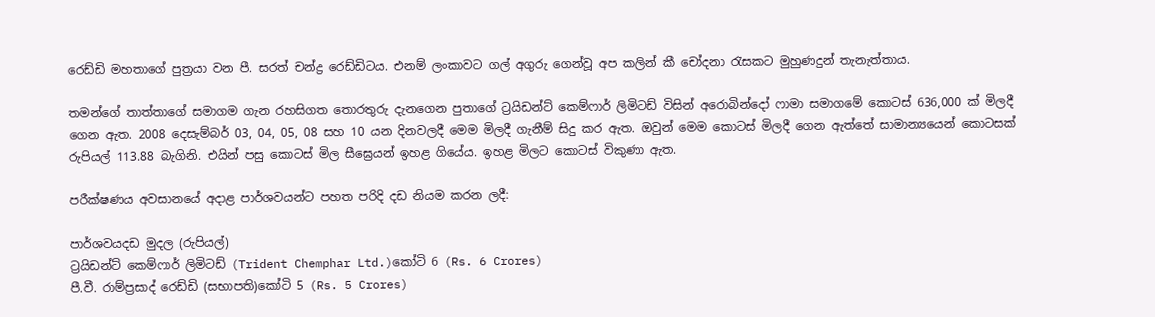රෙඩ්ඩි මහතාගේ පුත්‍රයා වන පී. සරත් චන්ද්‍ර රෙඩ්ඩිටය. එනම් ලංකාවට ගල් අගුරු ගෙන්වූ අප කලින් කී චෝදනා රැසකට මුහුණදුන් තැනැත්තාය.

තමන්ගේ තාත්තාගේ සමාගම ගැන රහසිගත තොරතුරු දැනගෙන පුතාගේ ට්‍රයිඩන්ට් කෙම්ෆාර් ලිමිටඩ් විසින් අරොබින්දෝ ෆාමා සමාගමේ කොටස් 636,000 ක් මිලදී ගෙන ඇත. 2008 දෙසැම්බර් 03, 04, 05, 08 සහ 10 යන දිනවලදී මෙම මිලදී ගැනීම් සිදු කර ඇත. ඔවුන් මෙම කොටස් මිලදී ගෙන ඇත්තේ සාමාන්‍යයෙන් කොටසක් රුපියල් 113.88 බැගිනි. එයින් පසු කොටස් මිල සීඝ්‍රෙයන් ඉහළ ගියේය. ඉහළ මිලට කොටස් විකුණා ඇත.

පරීක්ෂණය අවසානයේ අදාළ පාර්ශවයන්ට පහත පරිදි දඩ නියම කරන ලදී:

පාර්ශවයදඩ මුදල (රුපියල්)
ට්‍රයිඩන්ට් කෙම්ෆාර් ලිමිටඩ් (Trident Chemphar Ltd.)කෝටි 6 (Rs. 6 Crores)
පී.වී. රාම්ප්‍රසාද් රෙඩ්ඩි (සභාපති)කෝටි 5 (Rs. 5 Crores)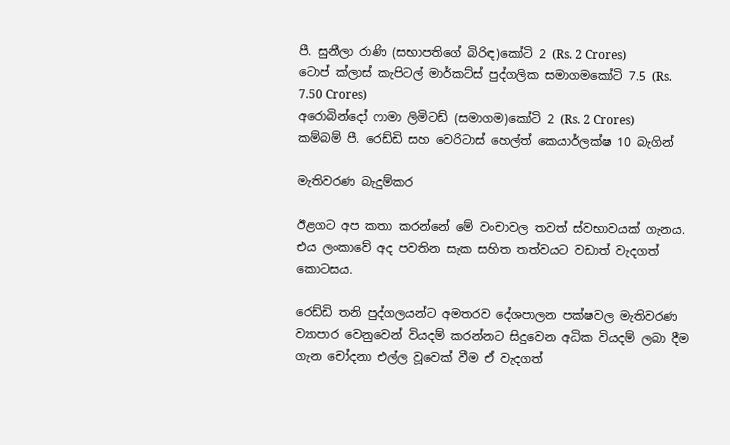පී. සුනීලා රාණි (සභාපතිගේ බිරිඳ)කෝටි 2 (Rs. 2 Crores)
ටොප් ක්ලාස් කැපිටල් මාර්කට්ස් පුද්ගලික සමාගමකෝටි 7.5 (Rs. 7.50 Crores)
අරොබින්දෝ ෆාමා ලිමිටඩ් (සමාගම)කෝටි 2 (Rs. 2 Crores)
කම්බම් පී. රෙඩ්ඩි සහ වෙරිටාස් හෙල්ත් කෙයාර්ලක්ෂ 10 බැගින්

මැතිවරණ බැදුම්කර

ඊළගට අප කතා කරන්නේ මේ වංචාවල තවත් ස්වභාවයක් ගැනය. එය ලංකාවේ අද පවතින සැක සහිත තත්වයට වඩාත් වැදගත් කොටසය.

රෙඩ්ඩි තනි පුද්ගලයන්ට අමතරව දේශපාලන පක්ෂවල මැතිවරණ ව්‍යාපාර වෙනුවෙන් වියදම් කරන්නට සිදුවෙන අධික වියදම් ලබා දීම ගැන චෝදනා එල්ල වූවෙක් වීම ඒ වැදගත්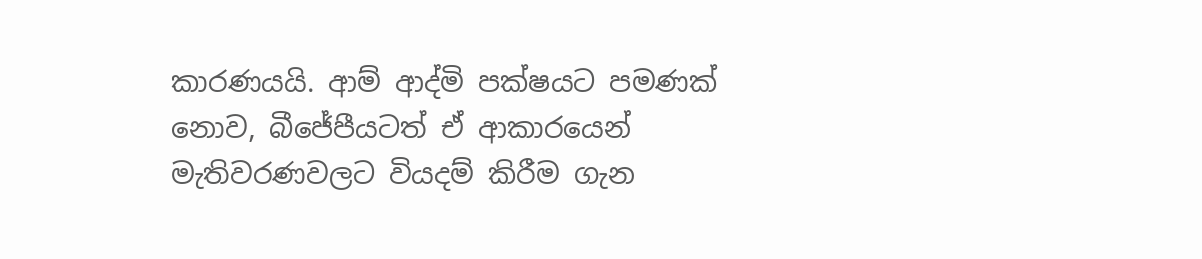කාරණයයි. ආම් ආද්මි පක්ෂයට පමණක් නොව, බීජේපීයටත් ඒ ආකාරයෙන් මැතිවරණවලට වියදම් කිරීම ගැන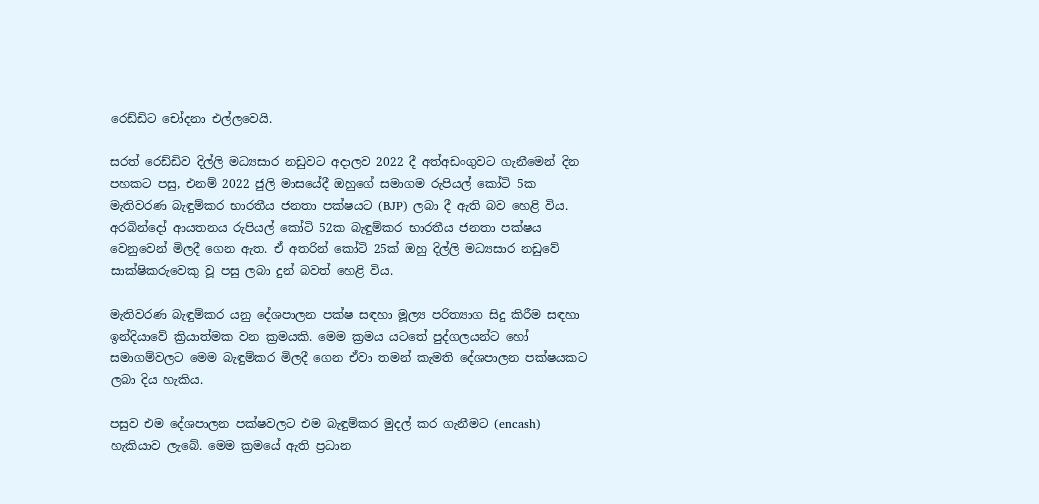රෙඩ්ඩිට චෝදනා එල්ලවෙයි.

සරත් රෙඩ්ඩිව දිල්ලි මධ්‍යසාර නඩුවට අදාලව 2022 දී අත්අඩංගුවට ගැනීමෙන් දින පහකට පසු, එනම් 2022 ජුලි මාසයේදී ඔහුගේ සමාගම රුපියල් කෝටි 5ක මැතිවරණ බැඳුම්කර භාරතීය ජනතා පක්ෂයට (BJP) ලබා දී ඇති බව හෙළි විය. අරබින්දෝ ආයතනය රුපියල් කෝටි 52ක බැඳුම්කර භාරතීය ජනතා පක්ෂය වෙනුවෙන් මිලදී ගෙන ඇත. ඒ අතරින් කෝටි 25ක් ඔහු දිල්ලි මධ්‍යසාර නඩුවේ සාක්ෂිකරුවෙකු වූ පසු ලබා දුන් බවත් හෙළි විය.

මැතිවරණ බැඳුම්කර යනු දේශපාලන පක්ෂ සඳහා මූල්‍ය පරිත්‍යාග සිදු කිරීම සඳහා ඉන්දියාවේ ක්‍රියාත්මක වන ක්‍රමයකි. මෙම ක්‍රමය යටතේ පුද්ගලයන්ට හෝ සමාගම්වලට මෙම බැඳුම්කර මිලදී ගෙන ඒවා තමන් කැමති දේශපාලන පක්ෂයකට ලබා දිය හැකිය.

පසුව එම දේශපාලන පක්ෂවලට එම බැඳුම්කර මුදල් කර ගැනීමට (encash) හැකියාව ලැබේ. මෙම ක්‍රමයේ ඇති ප්‍රධාන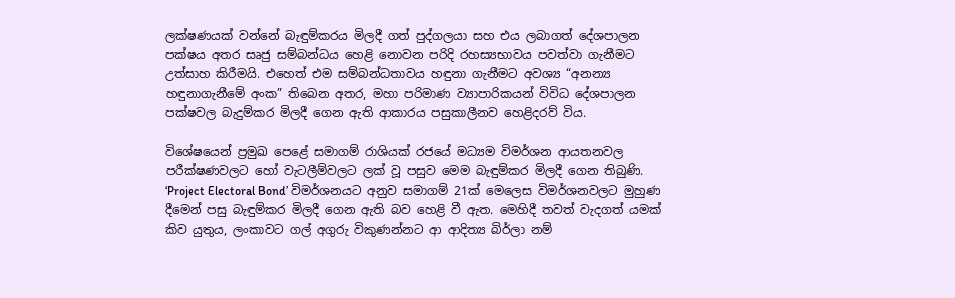ලක්ෂණයක් වන්නේ බැඳුම්කරය මිලදී ගත් පුද්ගලයා සහ එය ලබාගත් දේශපාලන පක්ෂය අතර සෘජු සම්බන්ධය හෙළි නොවන පරිදි රහස්‍යභාවය පවත්වා ගැනීමට උත්සාහ කිරීමයි. එහෙත් එම සම්බන්ධතාවය හඳුනා ගැනීමට අවශ්‍ය “අනන්‍ය හඳුනාගැනීමේ අංක” තිබෙන අතර, මහා පරිමාණ ව්‍යාපාරිකයන් විවිධ දේශපාලන පක්ෂවල බැදුම්කර මිලදී ගෙන ඇති ආකාරය පසුකාලීනව හෙළිදරව් විය.

විශේෂයෙන් ප්‍රමුඛ පෙළේ සමාගම් රාශියක් රජයේ මධ්‍යම විමර්ශන ආයතනවල පරීක්ෂණවලට හෝ වැටලීම්වලට ලක් වූ පසුව මෙම බැඳුම්කර මිලදී ගෙන තිබුණි. ‘Project Electoral Bond’ විමර්ශනයට අනුව සමාගම් 21ක් මෙලෙස විමර්ශනවලට මුහුණ දීමෙන් පසු බැඳුම්කර මිලදී ගෙන ඇති බව හෙළි වී ඇත. මෙහිදී තවත් වැදගත් යමක් කිව යුතුය, ලංකාවට ගල් අගුරු විකුණන්නට ආ ආදිත්‍ය බිර්ලා නම්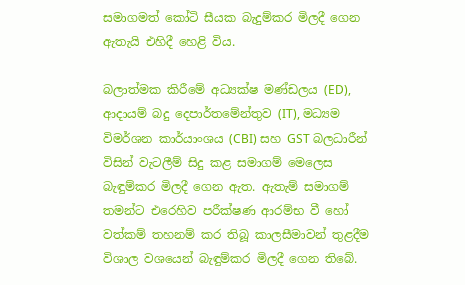සමාගමත් කෝටි සීයක බැදුම්කර මිලදී ගෙන ඇතැයි එහිදී හෙළි විය.

බලාත්මක කිරීමේ අධ්‍යක්ෂ මණ්ඩලය (ED), ආදායම් බදු දෙපාර්තමේන්තුව (IT), මධ්‍යම විමර්ශන කාර්යාංශය (CBI) සහ GST බලධාරීන් විසින් වැටලීම් සිදු කළ සමාගම් මෙලෙස බැඳුම්කර මිලදී ගෙන ඇත. ඇතැම් සමාගම් තමන්ට එරෙහිව පරීක්ෂණ ආරම්භ වී හෝ වත්කම් තහනම් කර තිබූ කාලසීමාවන් තුළදීම විශාල වශයෙන් බැඳුම්කර මිලදී ගෙන තිබේ.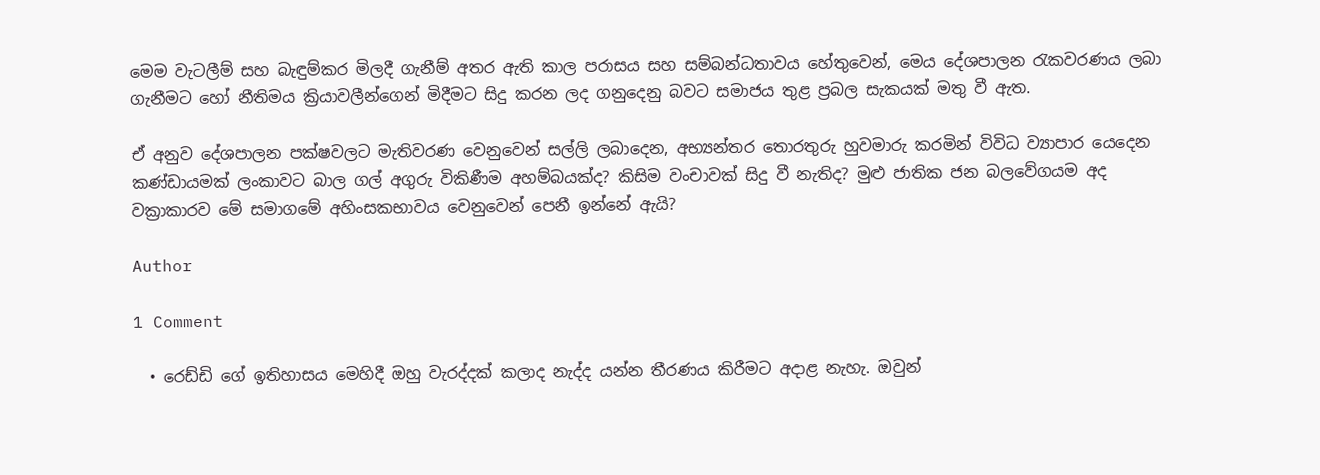මෙම වැටලීම් සහ බැඳුම්කර මිලදී ගැනීම් අතර ඇති කාල පරාසය සහ සම්බන්ධතාවය හේතුවෙන්, මෙය දේශපාලන රැකවරණය ලබා ගැනීමට හෝ නීතිමය ක්‍රියාවලීන්ගෙන් මිදීමට සිදු කරන ලද ගනුදෙනු බවට සමාජය තුළ ප්‍රබල සැකයක් මතු වී ඇත.

ඒ අනුව දේශපාලන පක්ෂවලට මැතිවරණ වෙනුවෙන් සල්ලි ලබාදෙන, අභ්‍යන්තර තොරතුරු හුවමාරු කරමින් විවිධ ව්‍යාපාර යෙදෙන කණ්ඩායමක් ලංකාවට බාල ගල් අගුරු විකිණීම අහම්බයක්ද? කිසිම වංචාවක් සිදු වී නැතිද? මුළු ජාතික ජන බලවේගයම අද වක්‍රාකාරව මේ සමාගමේ අහිංසකභාවය වෙනුවෙන් පෙනී ඉන්නේ ඇයි?

Author

1 Comment

  • රෙඩ්ඩි ගේ ඉතිහාසය මෙහිදී ඔහු වැරද්දක් කලාද නැද්ද යන්න තීරණය කිරීමට අදාළ නැහැ. ඔවුන්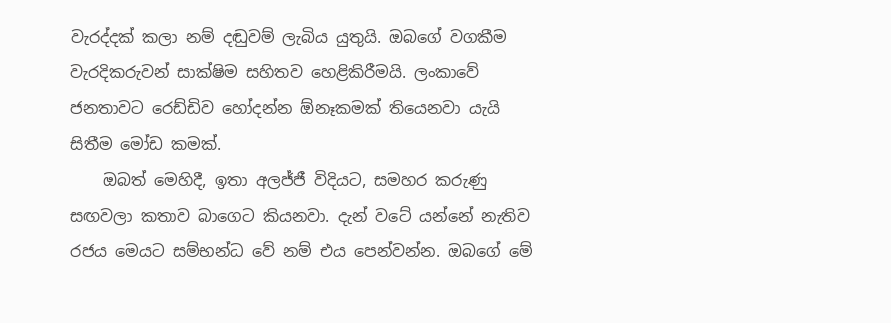වැරද්දක් කලා නම් දඬුවම් ලැබිය යුතුයි. ඔබගේ වගකීම වැරදිකරුවන් සාක්ෂිම සහිතව හෙළිකිරීමයි. ලංකාවේ ජනතාවට රෙඩ්ඩිව හෝදන්න ඕනෑකමක් තියෙනවා යැයි සිතීම මෝඩ කමක්.
    ඔබත් මෙහිදී, ඉතා අලජ්ජී විදියට, සමහර කරුණු සඟවලා කතාව බාගෙට කියනවා. දැන් වටේ යන්නේ නැතිව රජය මෙයට සම්භන්ධ වේ නම් එය පෙන්වන්න. ඔබගේ මේ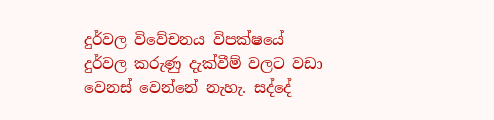දුර්වල විවේචනය විපක්ෂයේ දුර්වල කරුණු දැක්වීම් වලට වඩා වෙනස් වෙන්නේ නැහැ. සද්දේ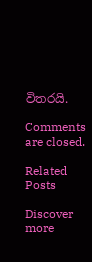විතරයි.

Comments are closed.

Related Posts

Discover more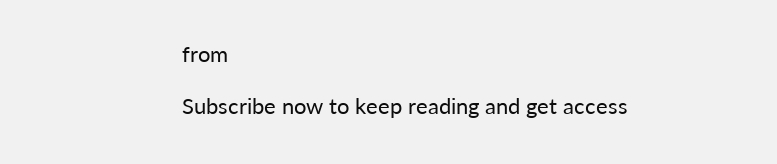from

Subscribe now to keep reading and get access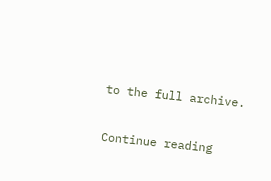to the full archive.

Continue reading